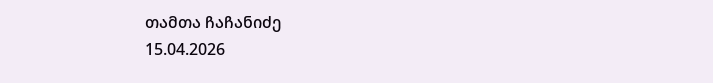თამთა ჩაჩანიძე
15.04.2026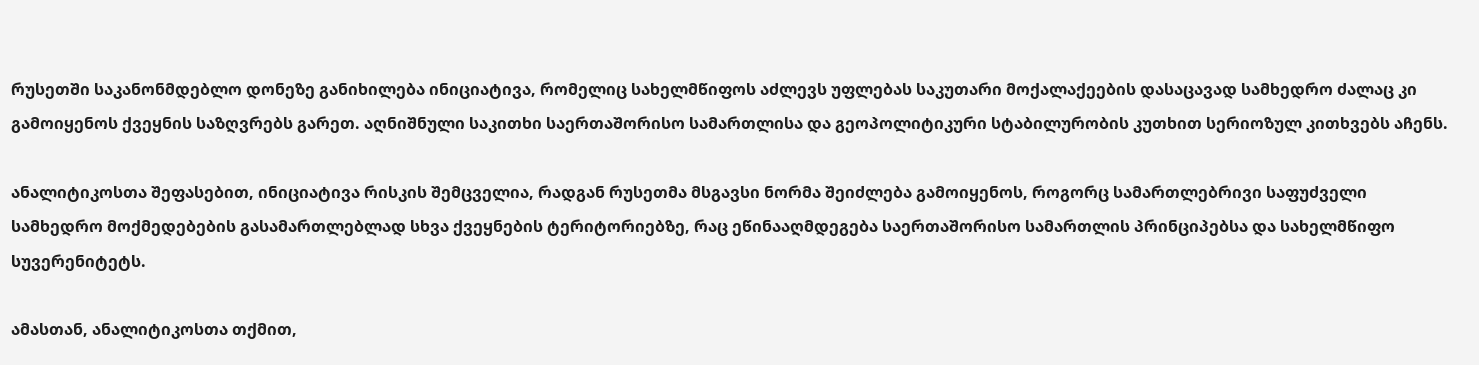რუსეთში საკანონმდებლო დონეზე განიხილება ინიციატივა, რომელიც სახელმწიფოს აძლევს უფლებას საკუთარი მოქალაქეების დასაცავად სამხედრო ძალაც კი გამოიყენოს ქვეყნის საზღვრებს გარეთ. აღნიშნული საკითხი საერთაშორისო სამართლისა და გეოპოლიტიკური სტაბილურობის კუთხით სერიოზულ კითხვებს აჩენს.

ანალიტიკოსთა შეფასებით, ინიციატივა რისკის შემცველია, რადგან რუსეთმა მსგავსი ნორმა შეიძლება გამოიყენოს, როგორც სამართლებრივი საფუძველი სამხედრო მოქმედებების გასამართლებლად სხვა ქვეყნების ტერიტორიებზე, რაც ეწინააღმდეგება საერთაშორისო სამართლის პრინციპებსა და სახელმწიფო სუვერენიტეტს.

ამასთან, ანალიტიკოსთა თქმით,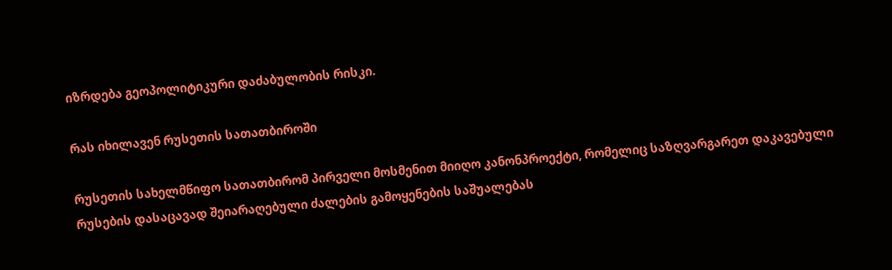იზრდება გეოპოლიტიკური დაძაბულობის რისკი.

რას იხილავენ რუსეთის სათათბიროში

რუსეთის სახელმწიფო სათათბირომ პირველი მოსმენით მიიღო კანონპროექტი, რომელიც საზღვარგარეთ დაკავებული რუსების დასაცავად შეიარაღებული ძალების გამოყენების საშუალებას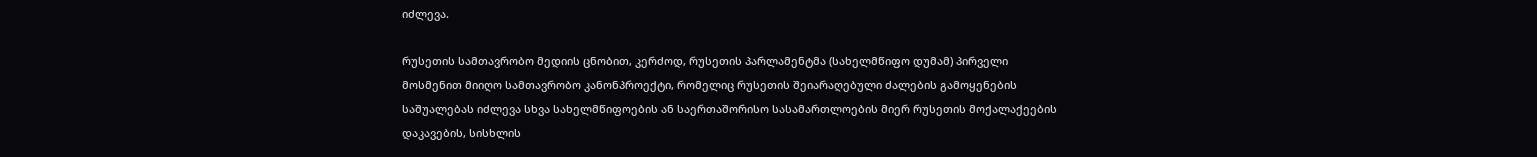იძლევა.

რუსეთის სამთავრობო მედიის ცნობით, კერძოდ, რუსეთის პარლამენტმა (სახელმწიფო დუმამ) პირველი მოსმენით მიიღო სამთავრობო კანონპროექტი, რომელიც რუსეთის შეიარაღებული ძალების გამოყენების საშუალებას იძლევა სხვა სახელმწიფოების ან საერთაშორისო სასამართლოების მიერ რუსეთის მოქალაქეების დაკავების, სისხლის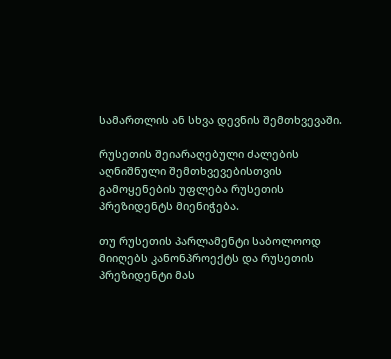სამართლის ან სხვა დევნის შემთხვევაში.

რუსეთის შეიარაღებული ძალების აღნიშნული შემთხვევებისთვის გამოყენების უფლება რუსეთის პრეზიდენტს მიენიჭება.

თუ რუსეთის პარლამენტი საბოლოოდ მიიღებს კანონპროექტს და რუსეთის პრეზიდენტი მას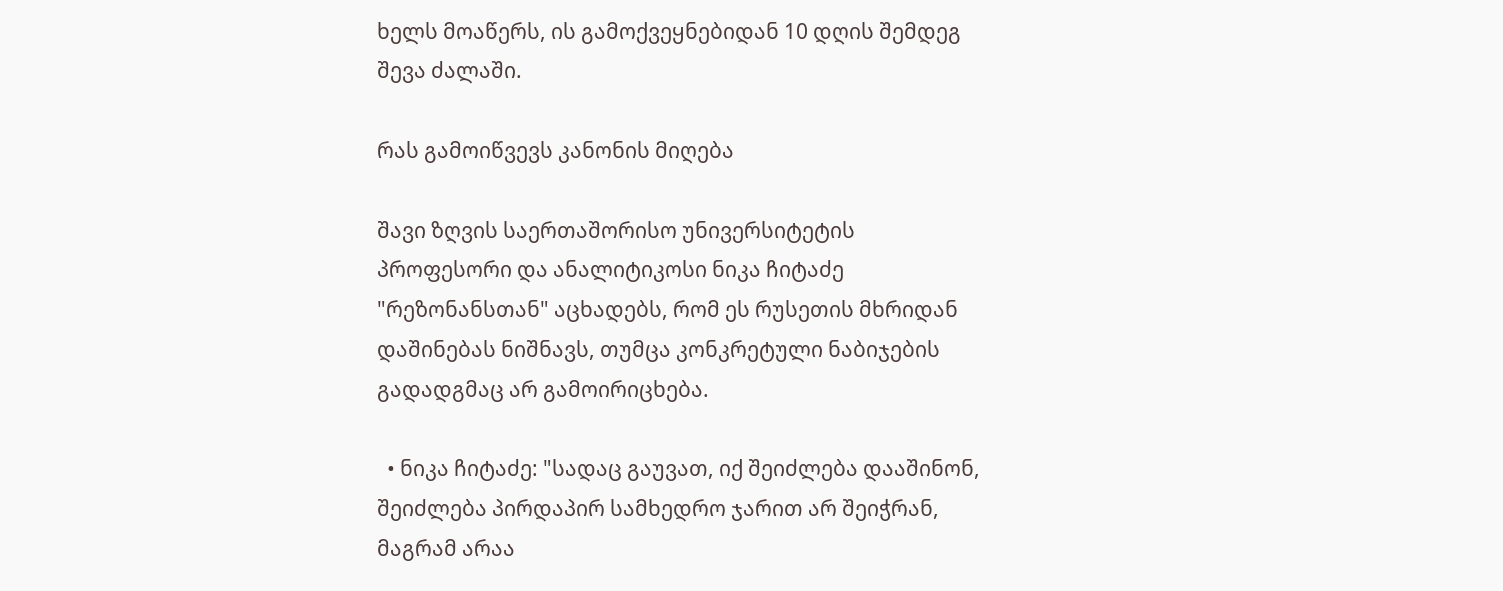ხელს მოაწერს, ის გამოქვეყნებიდან 10 დღის შემდეგ შევა ძალაში.

რას გამოიწვევს კანონის მიღება

შავი ზღვის საერთაშორისო უნივერსიტეტის პროფესორი და ანალიტიკოსი ნიკა ჩიტაძე "რეზონანსთან" აცხადებს, რომ ეს რუსეთის მხრიდან დაშინებას ნიშნავს, თუმცა კონკრეტული ნაბიჯების გადადგმაც არ გამოირიცხება.

  • ნიკა ჩიტაძე: "სადაც გაუვათ, იქ შეიძლება დააშინონ, შეიძლება პირდაპირ სამხედრო ჯარით არ შეიჭრან, მაგრამ არაა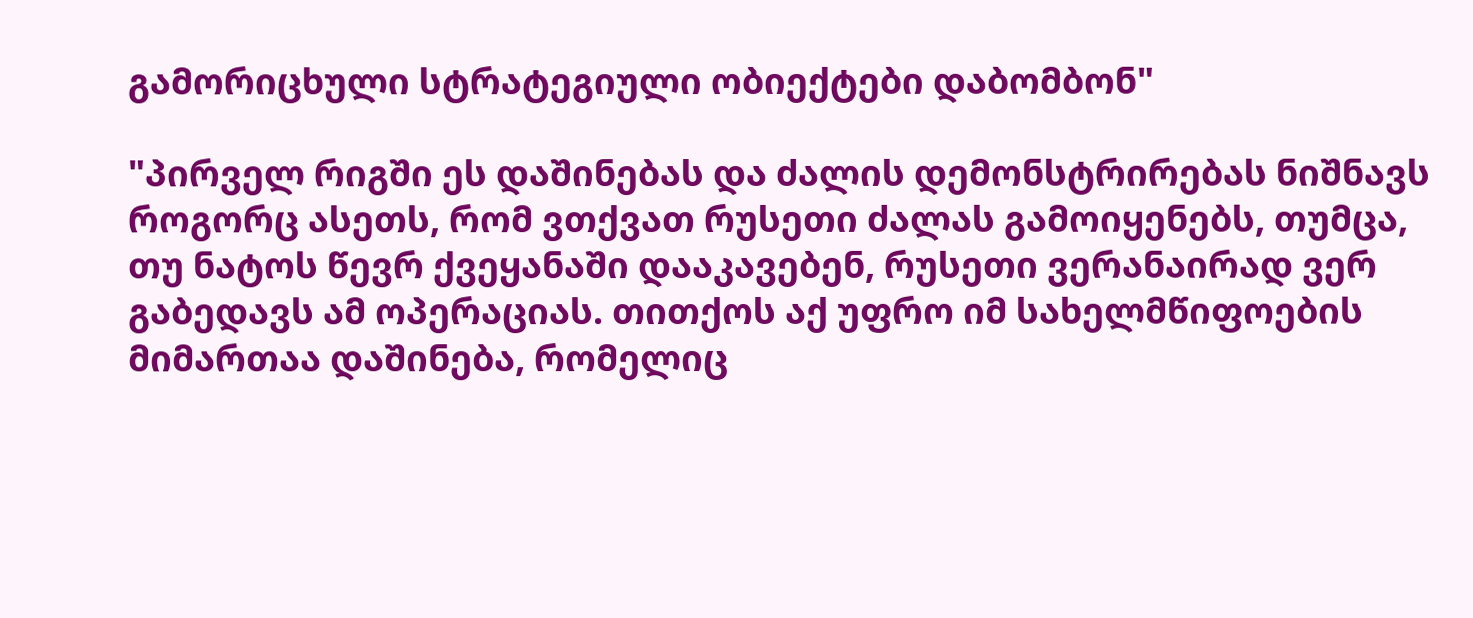გამორიცხული სტრატეგიული ობიექტები დაბომბონ"

"პირველ რიგში ეს დაშინებას და ძალის დემონსტრირებას ნიშნავს როგორც ასეთს, რომ ვთქვათ რუსეთი ძალას გამოიყენებს, თუმცა, თუ ნატოს წევრ ქვეყანაში დააკავებენ, რუსეთი ვერანაირად ვერ გაბედავს ამ ოპერაციას. თითქოს აქ უფრო იმ სახელმწიფოების მიმართაა დაშინება, რომელიც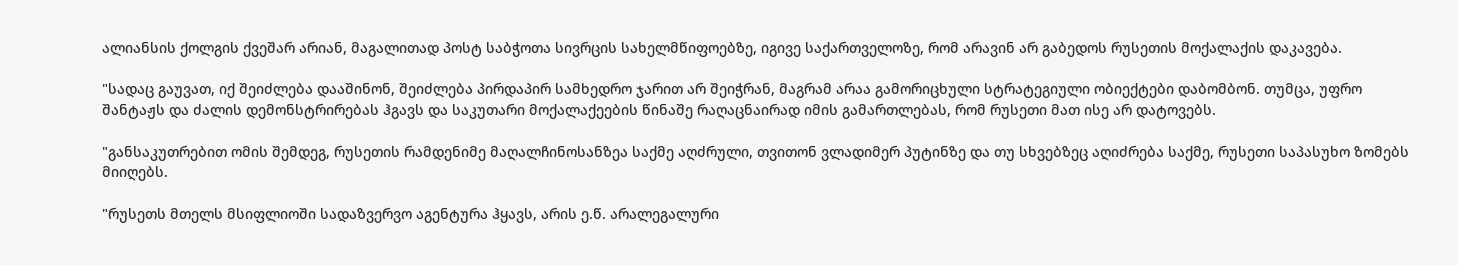ალიანსის ქოლგის ქვეშარ არიან, მაგალითად პოსტ საბჭოთა სივრცის სახელმწიფოებზე, იგივე საქართველოზე, რომ არავინ არ გაბედოს რუსეთის მოქალაქის დაკავება.

"სადაც გაუვათ, იქ შეიძლება დააშინონ, შეიძლება პირდაპირ სამხედრო ჯარით არ შეიჭრან, მაგრამ არაა გამორიცხული სტრატეგიული ობიექტები დაბომბონ. თუმცა, უფრო შანტაჟს და ძალის დემონსტრირებას ჰგავს და საკუთარი მოქალაქეების წინაშე რაღაცნაირად იმის გამართლებას, რომ რუსეთი მათ ისე არ დატოვებს.

"განსაკუთრებით ომის შემდეგ, რუსეთის რამდენიმე მაღალჩინოსანზეა საქმე აღძრული, თვითონ ვლადიმერ პუტინზე და თუ სხვებზეც აღიძრება საქმე, რუსეთი საპასუხო ზომებს მიიღებს.

"რუსეთს მთელს მსიფლიოში სადაზვერვო აგენტურა ჰყავს, არის ე.წ. არალეგალური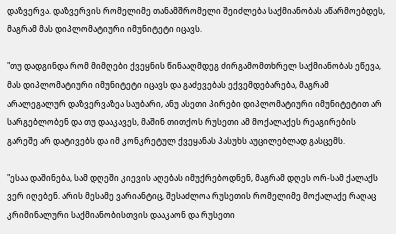დაზვერვა. დაზვერვის რომელიმე თანამშრომელი შეიძლება საქმიანობას აწარმოებდეს, მაგრამ მას დიპლომატიური იმუნიტეტი იცავს.

"თუ დადგინდა რომ მიმღები ქვეყნის წინააღმდეგ ძირგამომთხრელ საქმიანობას ეწევა, მას დიპლომატიური იმუნიტეტი იცავს და გაძევებას ექვემდებარება, მაგრამ არალეგალურ დაზვერვაზეა საუბარი, ანუ ასეთი პირები დიპლომატიური იმუნიტეტით არ სარგებლობენ და თუ დააკავეს, მაშინ თითქოს რუსეთი ამ მოქალაქეს რეაგირების გარეშე არ დატივებს და იმ კონკრეტულ ქვეყანას პასუხს აუცილებლად გასცემს.

"ესაა დაშინება, სამ დღეში კიევის აღებას იმუქრებოდნენ, მაგრამ დღეს ორ-სამ ქალაქს ვერ იღებენ. არის მესამე ვარიანტიც, შესაძლოა რუსეთის რომელიმე მოქალაქე რაღაც კრიმინალური საქმიანობისთვის დააკაონ და რუსეთი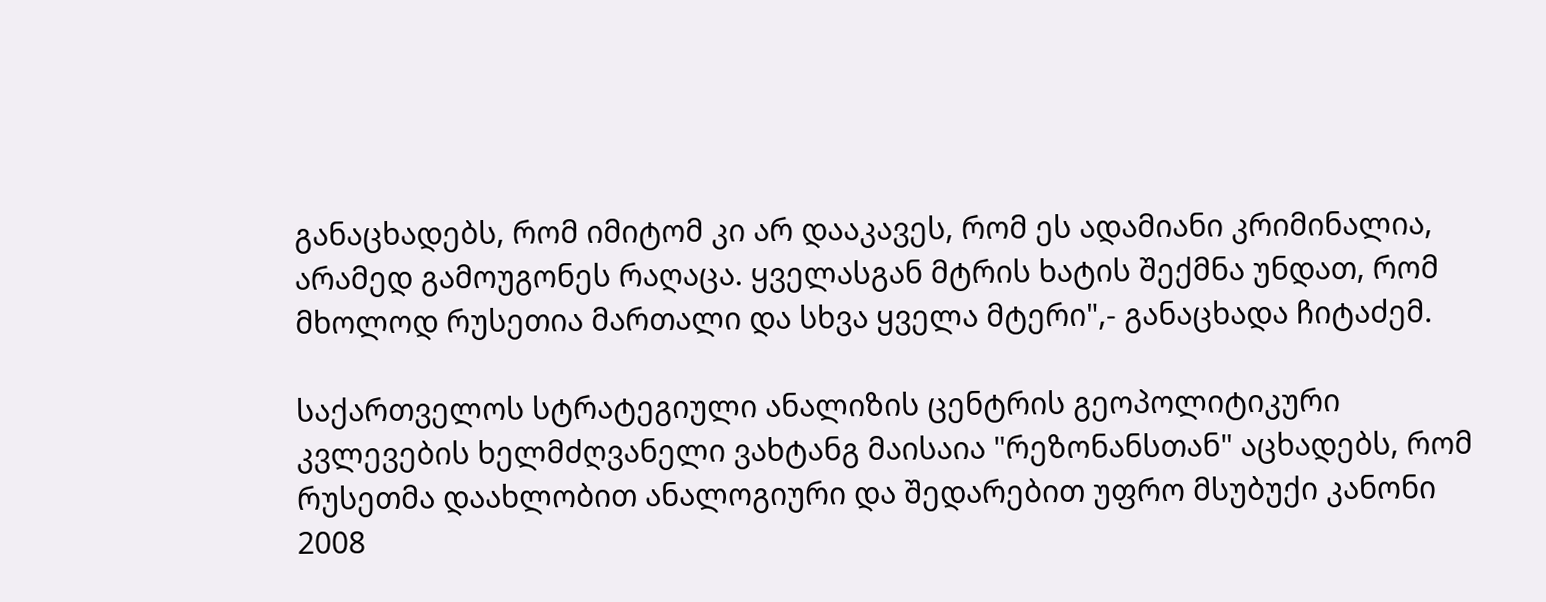განაცხადებს, რომ იმიტომ კი არ დააკავეს, რომ ეს ადამიანი კრიმინალია, არამედ გამოუგონეს რაღაცა. ყველასგან მტრის ხატის შექმნა უნდათ, რომ მხოლოდ რუსეთია მართალი და სხვა ყველა მტერი",- განაცხადა ჩიტაძემ.

საქართველოს სტრატეგიული ანალიზის ცენტრის გეოპოლიტიკური კვლევების ხელმძღვანელი ვახტანგ მაისაია "რეზონანსთან" აცხადებს, რომ რუსეთმა დაახლობით ანალოგიური და შედარებით უფრო მსუბუქი კანონი 2008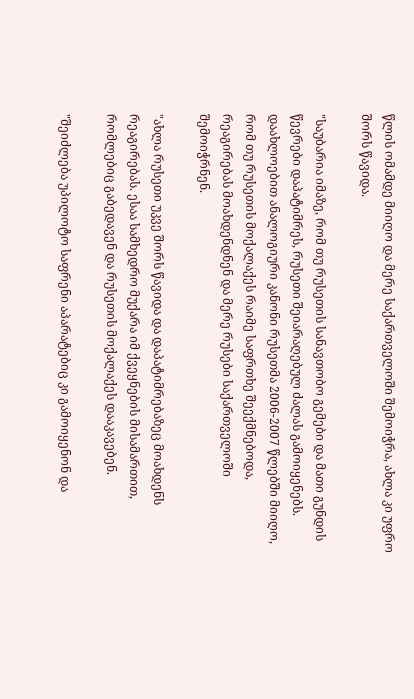წლის ომამდე მიიღო და მერე საქართველოში შემოიჭრა, ახლა კი უფრო შორს წავიდა.

"საუბარია იმაზე, რომ თუ რუსეთის სანავთობო გემები და მათი გუნდის წევრები დაპატიმრეს, რუსეთი შეიარაღებულ ძალას გამოიყენებს. დაახლოებით ანალოგიური კანონი რუსეთმა 2006-2007 წლებში მიიღო, რომ თუ რუსეთის მოქალაქეს რაიმე საფრთხე შეექმნებოდა, რეაგირებას მოახდენდნენ და მერე რუსები საქართველოში შემოიჭრნენ.

"ახლა რუსეთი უკვე შორს წავიდა და დაპატიმრებაზეც მოახდენს რეაგირებას. ესაა სამხედრო მუქარა იმ ქვეყნების მისამართით, რომლებიც გაბედავენ და რუსეთის მოქალაქეს დააკავებენ.

"შეიძლება უპილოტო საფრენი აპარატებიც კი გამოიყენონ და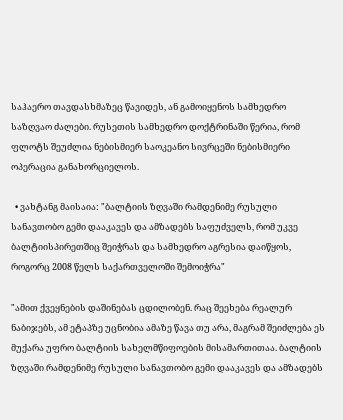საჰაერო თავდასხმაზეც წავიდეს, ან გამოიყენოს სამხედრო საზღვაო ძალები. რუსეთის სამხედრო დოქტრინაში წერია, რომ ფლოტს შეუძლია ნებისმიერ საოკეანო სივრცეში ნებისმიერი ოპერაცია განახორციელოს.

  • ვახტანგ მაისაია: "ბალტიის ზღვაში რამდენიმე რუსული სანავთობო გემი დააკავეს და ამზადებს საფუძველს, რომ უკვე ბალტიისპირეთშიც შეიჭრას და სამხედრო აგრესია დაიწყოს, როგორც 2008 წელს საქართველოში შემოიჭრა"

"ამით ქვეყნების დაშინებას ცდილობენ. რაც შეეხება რეალურ ნაბიჯებს, ამ ეტაპზე უცნობია ამაზე წავა თუ არა, მაგრამ შეიძლება ეს მუქარა უფრო ბალტიის სახელმწიფოების მისამართითაა. ბალტიის ზღვაში რამდენიმე რუსული სანავთობო გემი დააკავეს და ამზადებს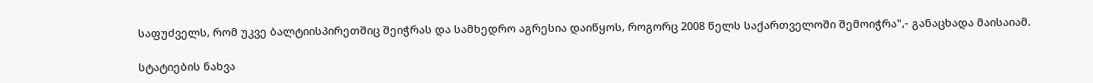საფუძველს, რომ უკვე ბალტიისპირეთშიც შეიჭრას და სამხედრო აგრესია დაიწყოს, როგორც 2008 წელს საქართველოში შემოიჭრა",- განაცხადა მაისაიამ.

სტატიების ნახვა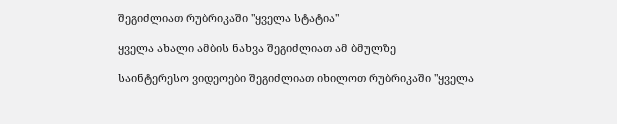შეგიძლიათ რუბრიკაში "ყველა სტატია"

ყველა ახალი ამბის ნახვა შეგიძლიათ ამ ბმულზე

საინტერესო ვიდეოები შეგიძლიათ იხილოთ რუბრიკაში "ყველა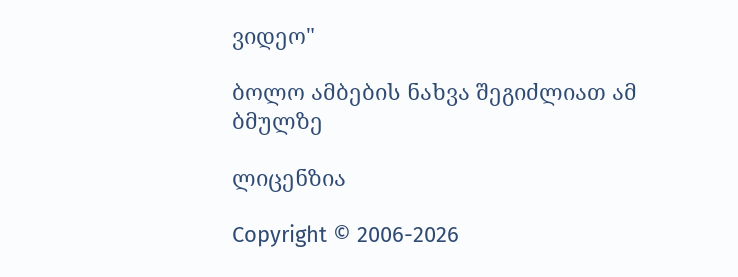ვიდეო"

ბოლო ამბების ნახვა შეგიძლიათ ამ ბმულზე

ლიცენზია

Copyright © 2006-2026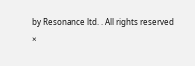by Resonance ltd. . All rights reserved
×